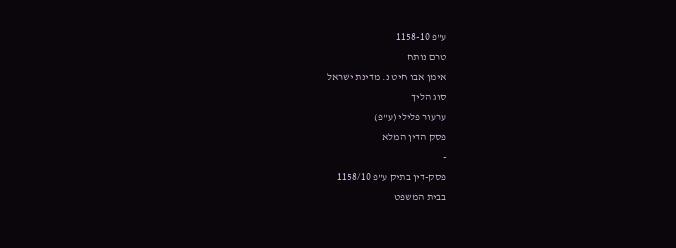ע"פ 1158-10
טרם נותח
אימן אבו חיט נ. מדינת ישראל
סוג הליך
ערעור פלילי (ע"פ)
פסק הדין המלא
-
פסק-דין בתיק ע"פ 1158/10
בבית המשפט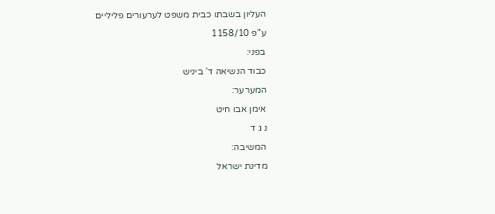העליון בשבתו כבית משפט לערעורים פליליים
ע"פ 1158/10
בפני:
כבוד הנשיאה ד' ביניש
המערער:
אימן אבו חיט
נ ג ד
המשיבה:
מדינת ישראל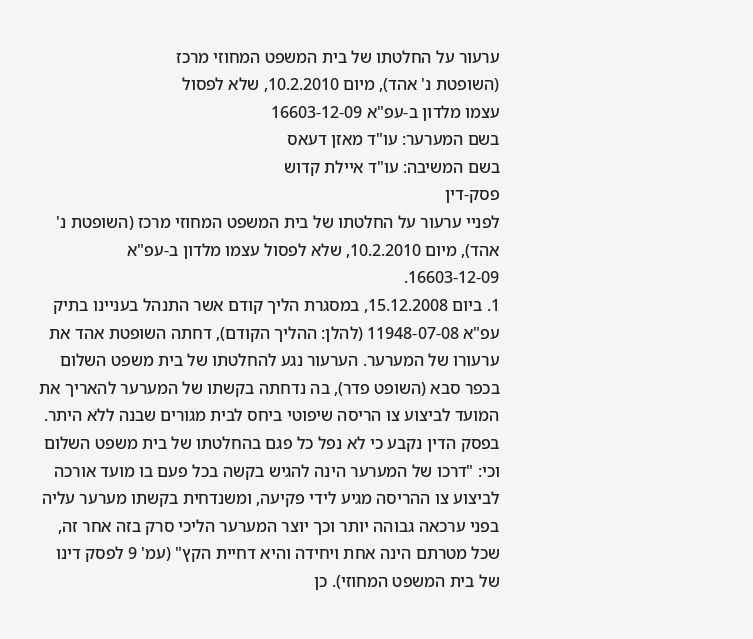ערעור על החלטתו של בית המשפט המחוזי מרכז
(השופטת נ' אהד), מיום 10.2.2010, שלא לפסול
עצמו מלדון ב-עפ"א 16603-12-09
בשם המערער: עו"ד מאזן דעאס
בשם המשיבה: עו"ד איילת קדוש
פסק-דין
לפניי ערעור על החלטתו של בית המשפט המחוזי מרכז (השופטת נ' אהד), מיום 10.2.2010, שלא לפסול עצמו מלדון ב-עפ"א 16603-12-09.
1. ביום 15.12.2008, במסגרת הליך קודם אשר התנהל בעניינו בתיק עפ"א 11948-07-08 (להלן: ההליך הקודם), דחתה השופטת אהד את ערעורו של המערער. הערעור נגע להחלטתו של בית משפט השלום בכפר סבא (השופט פדר), בה נדחתה בקשתו של המערער להאריך את המועד לביצוע צו הריסה שיפוטי ביחס לבית מגורים שבנה ללא היתר. בפסק הדין נקבע כי לא נפל כל פגם בהחלטתו של בית משפט השלום וכי: "דרכו של המערער הינה להגיש בקשה בכל פעם בו מועד אורכה לביצוע צו ההריסה מגיע לידי פקיעה, ומשנדחית בקשתו מערער עליה בפני ערכאה גבוהה יותר וכך יוצר המערער הליכי סרק בזה אחר זה, שכל מטרתם הינה אחת ויחידה והיא דחיית הקץ" (עמ' 9 לפסק דינו של בית המשפט המחוזי). כן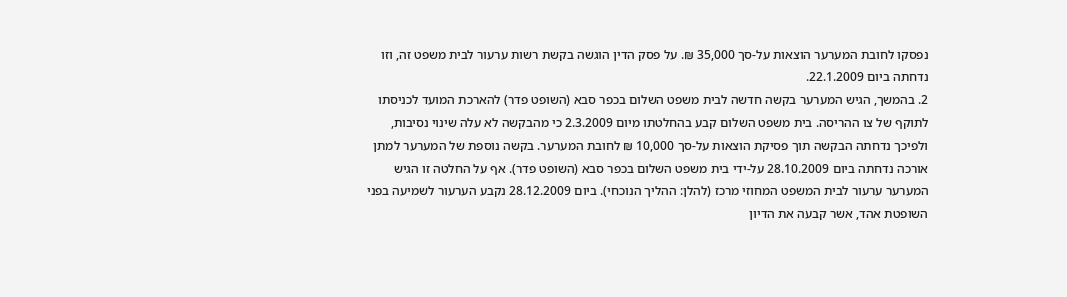נפסקו לחובת המערער הוצאות על-סך 35,000 ₪. על פסק הדין הוגשה בקשת רשות ערעור לבית משפט זה, וזו נדחתה ביום 22.1.2009.
2. בהמשך, הגיש המערער בקשה חדשה לבית משפט השלום בכפר סבא (השופט פדר) להארכת המועד לכניסתו לתוקף של צו ההריסה. בית משפט השלום קבע בהחלטתו מיום 2.3.2009 כי מהבקשה לא עלה שינוי נסיבות, ולפיכך נדחתה הבקשה תוך פסיקת הוצאות על-סך 10,000 ₪ לחובת המערער. בקשה נוספת של המערער למתן אורכה נדחתה ביום 28.10.2009 על-ידי בית משפט השלום בכפר סבא (השופט פדר). אף על החלטה זו הגיש המערער ערעור לבית המשפט המחוזי מרכז (להלן: ההליך הנוכחי). ביום 28.12.2009 נקבע הערעור לשמיעה בפני השופטת אהד, אשר קבעה את הדיון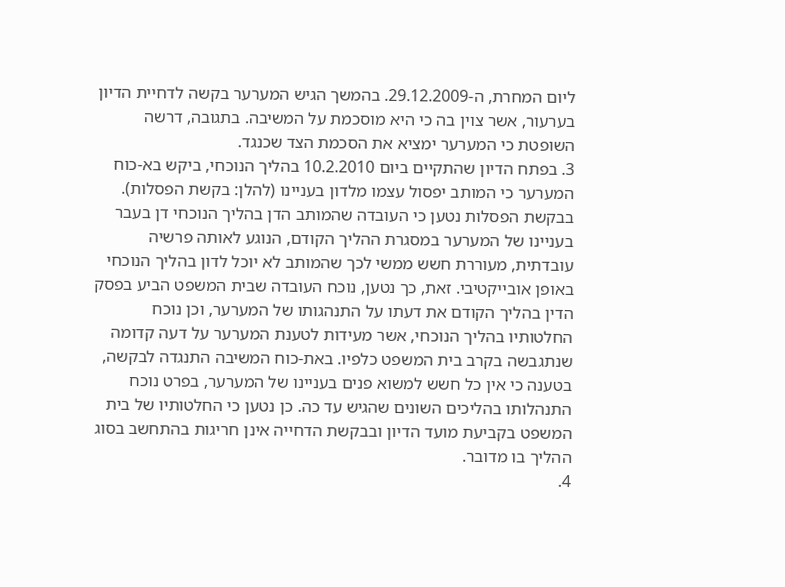ליום המחרת, ה-29.12.2009. בהמשך הגיש המערער בקשה לדחיית הדיון בערעור, אשר צוין בה כי היא מוסכמת על המשיבה. בתגובה, דרשה השופטת כי המערער ימציא את הסכמת הצד שכנגד.
3. בפתח הדיון שהתקיים ביום 10.2.2010 בהליך הנוכחי, ביקש בא-כוח המערער כי המותב יפסול עצמו מלדון בעניינו (להלן: בקשת הפסלות). בבקשת הפסלות נטען כי העובדה שהמותב הדן בהליך הנוכחי דן בעבר בעניינו של המערער במסגרת ההליך הקודם, הנוגע לאותה פרשיה עובדתית, מעוררת חשש ממשי לכך שהמותב לא יוכל לדון בהליך הנוכחי באופן אובייקטיבי. זאת, כך נטען, נוכח העובדה שבית המשפט הביע בפסק הדין בהליך הקודם את דעתו על התנהגותו של המערער, וכן נוכח החלטותיו בהליך הנוכחי, אשר מעידות לטענת המערער על דעה קדומה שנתגבשה בקרב בית המשפט כלפיו. באת-כוח המשיבה התנגדה לבקשה, בטענה כי אין כל חשש למשוא פנים בעניינו של המערער, בפרט נוכח התנהלותו בהליכים השונים שהגיש עד כה. כן נטען כי החלטותיו של בית המשפט בקביעת מועד הדיון ובבקשת הדחייה אינן חריגות בהתחשב בסוג ההליך בו מדובר.
4.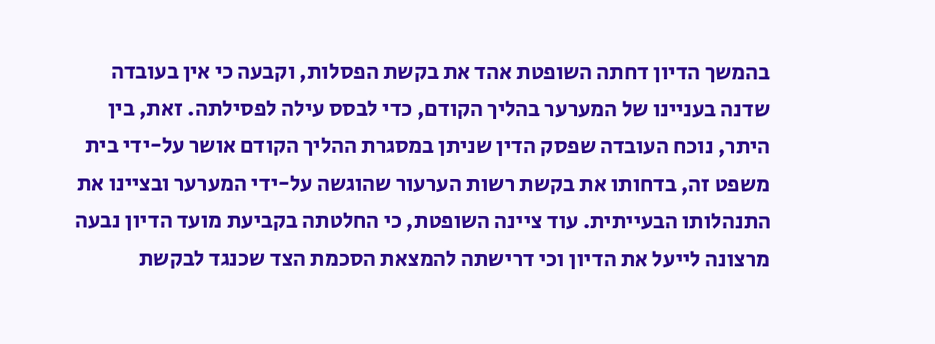בהמשך הדיון דחתה השופטת אהד את בקשת הפסלות, וקבעה כי אין בעובדה שדנה בעניינו של המערער בהליך הקודם, כדי לבסס עילה לפסילתה. זאת, בין היתר, נוכח העובדה שפסק הדין שניתן במסגרת ההליך הקודם אושר על-ידי בית משפט זה, בדחותו את בקשת רשות הערעור שהוגשה על-ידי המערער ובציינו את התנהלותו הבעייתית. עוד ציינה השופטת, כי החלטתה בקביעת מועד הדיון נבעה מרצונה לייעל את הדיון וכי דרישתה להמצאת הסכמת הצד שכנגד לבקשת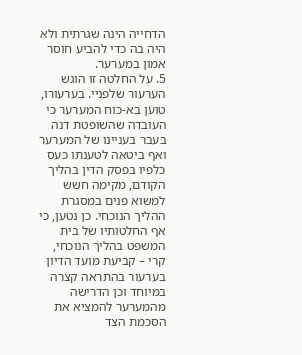הדחייה הינה שגרתית ולא היה בה כדי להביע חוסר אמון במערער.
5. על החלטה זו הוגש הערעור שלפניי. בערעורו, טוען בא-כוח המערער כי העובדה שהשופטת דנה בעבר בעניינו של המערער ואף ביטאה לטענתו כעס כלפיו בפסק הדין בהליך הקודם, מקימה חשש למשוא פנים במסגרת ההליך הנוכחי. כן נטען, כי אף החלטותיו של בית המשפט בהליך הנוכחי, קרי – קביעת מועד הדיון בערעור בהתראה קצרה במיוחד וכן הדרישה מהמערער להמציא את הסכמת הצד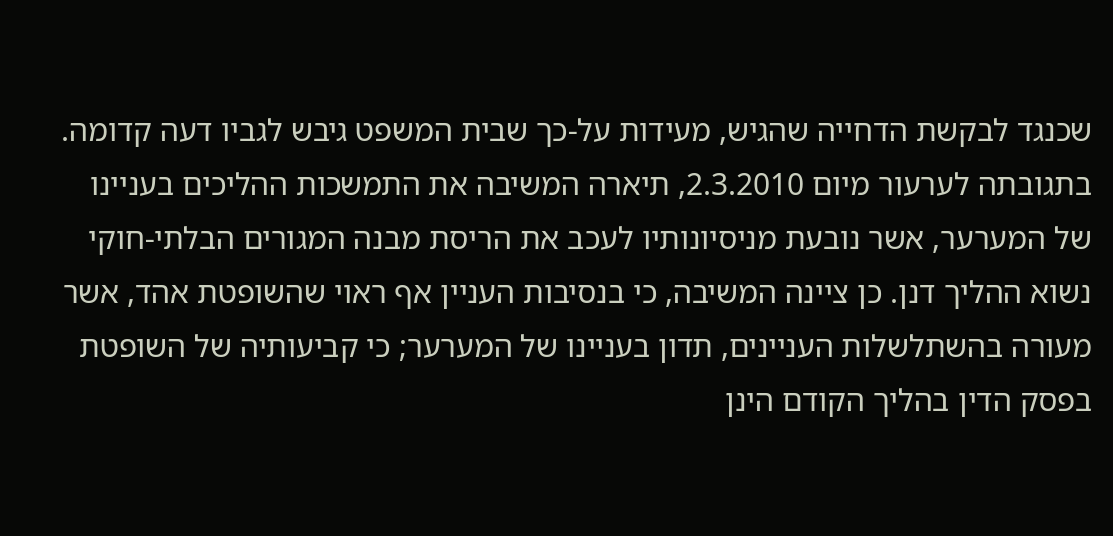שכנגד לבקשת הדחייה שהגיש, מעידות על-כך שבית המשפט גיבש לגביו דעה קדומה.
בתגובתה לערעור מיום 2.3.2010, תיארה המשיבה את התמשכות ההליכים בעניינו של המערער, אשר נובעת מניסיונותיו לעכב את הריסת מבנה המגורים הבלתי-חוקי נשוא ההליך דנן. כן ציינה המשיבה, כי בנסיבות העניין אף ראוי שהשופטת אהד, אשר מעורה בהשתלשלות העניינים, תדון בעניינו של המערער; כי קביעותיה של השופטת בפסק הדין בהליך הקודם הינן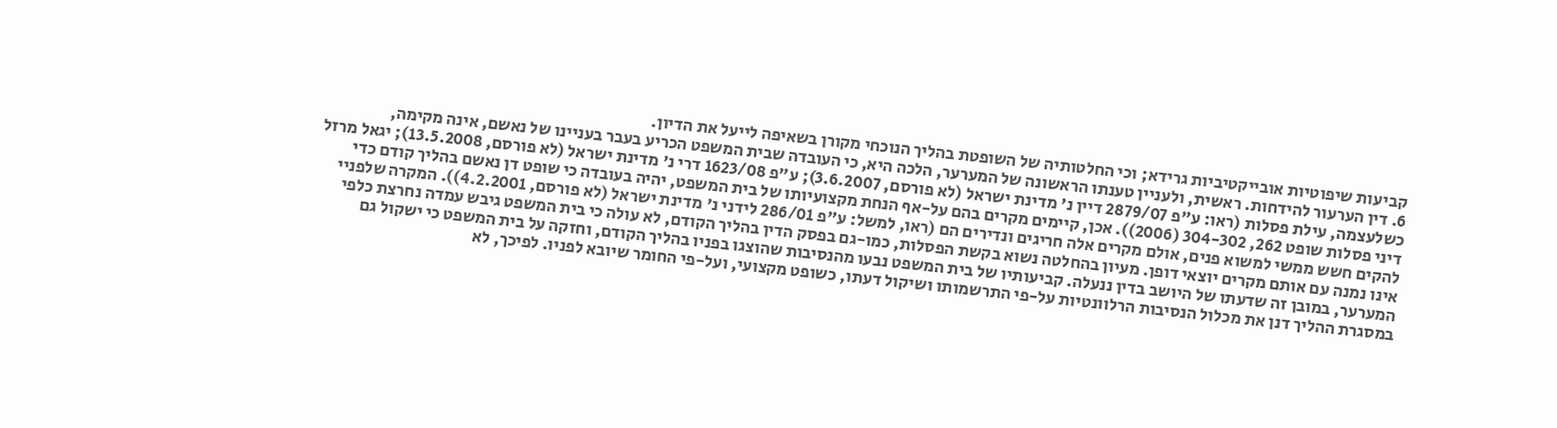קביעות שיפוטיות אובייקטיביות גרידא; וכי החלטותיה של השופטת בהליך הנוכחי מקורן בשאיפה לייעל את הדיון.
6. דין הערעור להידחות. ראשית, ולעניין טענתו הראשונה של המערער, הלכה היא, כי העובדה שבית המשפט הכריע בעבר בעניינו של נאשם, אינה מקימה, כשלעצמה, עילת פסלות (ראו: ע"פ 2879/07 דיין נ' מדינת ישראל (לא פורסם, 3.6.2007); ע"פ 1623/08 דרי נ' מדינת ישראל (לא פורסם, 13.5.2008); יגאל מרזל דיני פסלות שופט 262, 304-302 (2006)). אכן, קיימים מקרים בהם על-אף הנחת מקצועיותו של בית המשפט, יהיה בעובדה כי שופט דן נאשם בהליך קודם כדי להקים חשש ממשי למשוא פנים, אולם מקרים אלה חריגים ונדירים הם (ראו, למשל: ע"פ 286/01 לידני נ' מדינת ישראל (לא פורסם, 4.2.2001)). המקרה שלפניי אינו נמנה עם אותם מקרים יוצאי דופן. מעיון בהחלטה נשוא בקשת הפסלות, כמו-גם בפסק הדין בהליך הקודם, לא עולה כי בית המשפט גיבש עמדה נחרצת כלפי המערער, במובן זה שדעתו של היושב בדין ננעלה. קביעותיו של בית המשפט נבעו מהנסיבות שהוצגו בפניו בהליך הקודם, וחזקה על בית המשפט כי ישקול גם במסגרת ההליך דנן את מכלול הנסיבות הרלוונטיות על-פי התרשמותו ושיקול דעתו, כשופט מקצועי, ועל-פי החומר שיובא לפניו. לפיכך, לא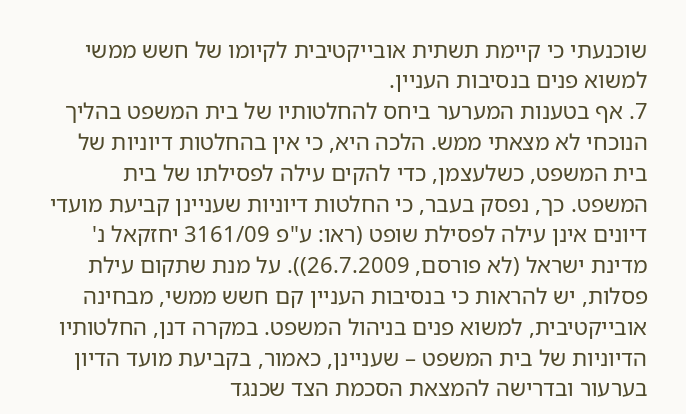שוכנעתי כי קיימת תשתית אובייקטיבית לקיומו של חשש ממשי למשוא פנים בנסיבות העניין.
7. אף בטענות המערער ביחס להחלטותיו של בית המשפט בהליך הנוכחי לא מצאתי ממש. הלכה היא, כי אין בהחלטות דיוניות של בית המשפט, כשלעצמן, כדי להקים עילה לפסילתו של בית המשפט. כך, נפסק בעבר, כי החלטות דיוניות שעניינן קביעת מועדי דיונים אינן עילה לפסילת שופט (ראו: ע"פ 3161/09 יחזקאל נ' מדינת ישראל (לא פורסם, 26.7.2009)). על מנת שתקום עילת פסלות, יש להראות כי בנסיבות העניין קם חשש ממשי, מבחינה אובייקטיבית, למשוא פנים בניהול המשפט. במקרה דנן, החלטותיו הדיוניות של בית המשפט – שעניינן, כאמור, בקביעת מועד הדיון בערעור ובדרישה להמצאת הסכמת הצד שכנגד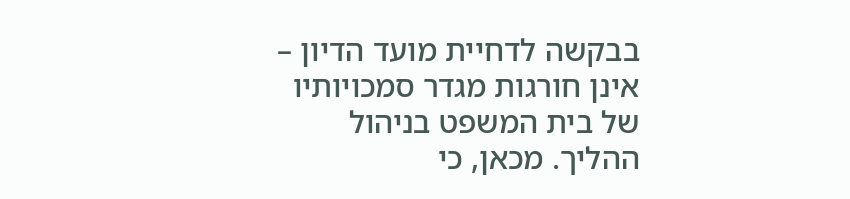בבקשה לדחיית מועד הדיון – אינן חורגות מגדר סמכויותיו של בית המשפט בניהול ההליך. מכאן, כי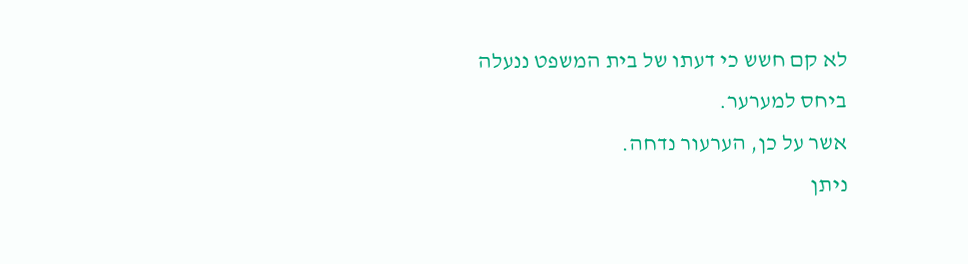לא קם חשש כי דעתו של בית המשפט ננעלה ביחס למערער.
אשר על כן, הערעור נדחה.
ניתן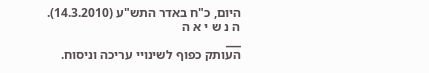היום, כ"ח באדר התש"ע (14.3.2010).
ה נ ש י א ה
___
העותק כפוף לשינויי עריכה וניסוח.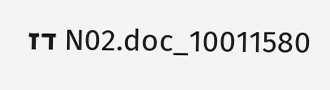10011580_N02.doc דז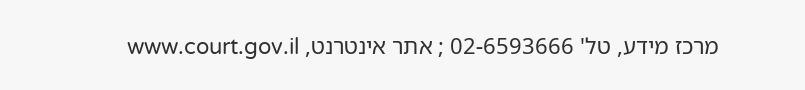מרכז מידע, טל' 02-6593666 ; אתר אינטרנט, www.court.gov.il